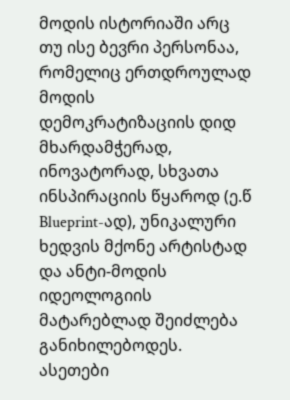მოდის ისტორიაში არც თუ ისე ბევრი პერსონაა, რომელიც ერთდროულად მოდის დემოკრატიზაციის დიდ მხარდამჭერად, ინოვატორად, სხვათა ინსპირაციის წყაროდ (ე.წ Blueprint-ად), უნიკალური ხედვის მქონე არტისტად და ანტი-მოდის იდეოლოგიის მატარებლად შეიძლება განიხილებოდეს. ასეთები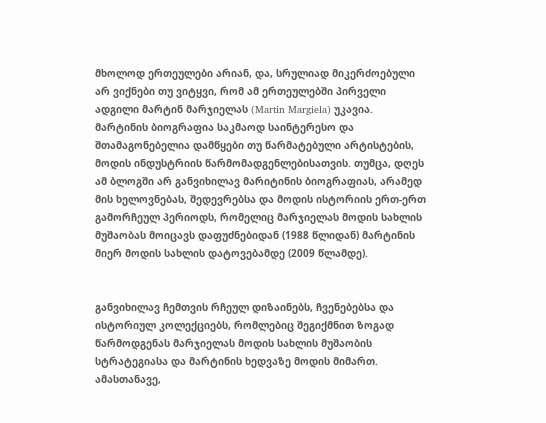მხოლოდ ერთეულები არიან, და, სრულიად მიკერძოებული არ ვიქნები თუ ვიტყვი, რომ ამ ერთეულებში პირველი ადგილი მარტინ მარჯიელას (Martin Margiela) უკავია.
მარტინის ბიოგრაფია საკმაოდ საინტერესო და შთამაგონებელია დამწყები თუ წარმატებული არტისტების, მოდის ინდუსტრიის წარმომადგენლებისათვის. თუმცა, დღეს ამ ბლოგში არ განვიხილავ მარიტინის ბიოგრაფიას, არამედ მის ხელოვნებას, შედევრებსა და მოდის ისტორიის ერთ-ერთ გამორჩეულ პერიოდს, რომელიც მარჯიელას მოდის სახლის მუშაობას მოიცავს დაფუძნებიდან (1988 წლიდან) მარტინის მიერ მოდის სახლის დატოვებამდე (2009 წლამდე).


განვიხილავ ჩემთვის რჩეულ დიზაინებს, ჩვენებებსა და ისტორიულ კოლექციებს, რომლებიც შეგიქმნით ზოგად წარმოდგენას მარჯიელას მოდის სახლის მუშაობის სტრატეგიასა და მარტინის ხედვაზე მოდის მიმართ. ამასთანავე,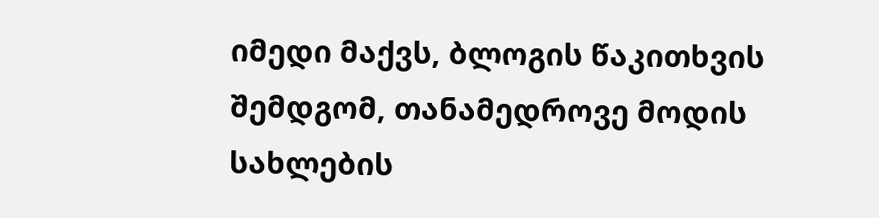იმედი მაქვს, ბლოგის წაკითხვის შემდგომ, თანამედროვე მოდის სახლების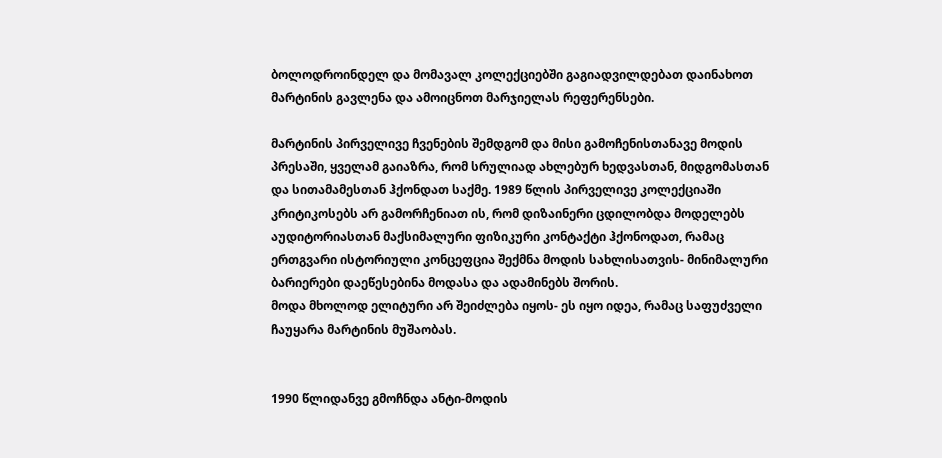ბოლოდროინდელ და მომავალ კოლექციებში გაგიადვილდებათ დაინახოთ მარტინის გავლენა და ამოიცნოთ მარჯიელას რეფერენსები.

მარტინის პირველივე ჩვენების შემდგომ და მისი გამოჩენისთანავე მოდის პრესაში, ყველამ გაიაზრა, რომ სრულიად ახლებურ ხედვასთან, მიდგომასთან და სითამამესთან ჰქონდათ საქმე. 1989 წლის პირველივე კოლექციაში კრიტიკოსებს არ გამორჩენიათ ის, რომ დიზაინერი ცდილობდა მოდელებს აუდიტორიასთან მაქსიმალური ფიზიკური კონტაქტი ჰქონოდათ, რამაც ერთგვარი ისტორიული კონცეფცია შექმნა მოდის სახლისათვის- მინიმალური ბარიერები დაეწესებინა მოდასა და ადამინებს შორის.
მოდა მხოლოდ ელიტური არ შეიძლება იყოს- ეს იყო იდეა, რამაც საფუძველი ჩაუყარა მარტინის მუშაობას.


1990 წლიდანვე გმოჩნდა ანტი-მოდის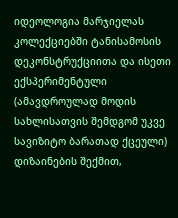იდეოლოგია მარჯიელას კოლექციებში ტანისამოსის დეკონსტრუქციითა და ისეთი ექსპერიმენტული (ამავდროულად მოდის სახლისათვის შემდგომ უკვე სავიზიტო ბარათად ქცეული) დიზაინების შექმით,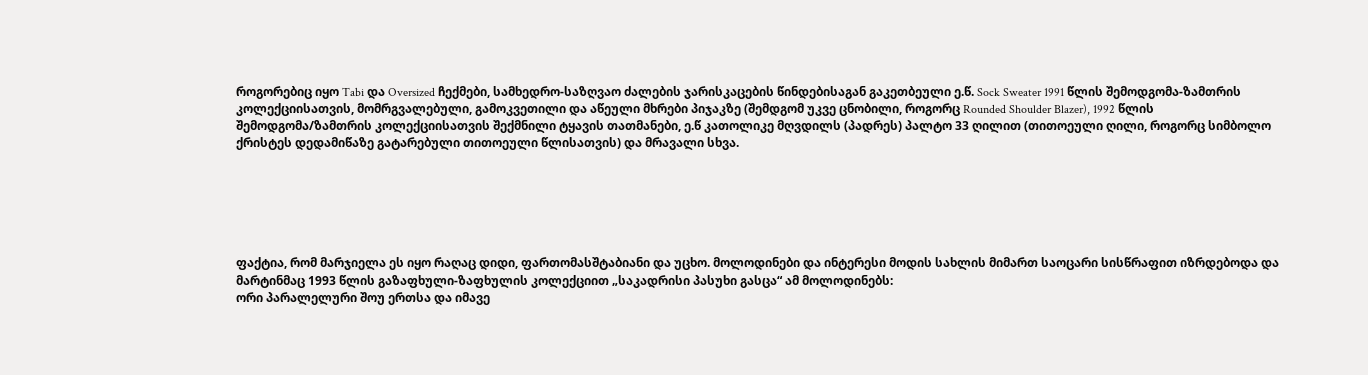როგორებიც იყო Tabi და Oversized ჩექმები, სამხედრო-საზღვაო ძალების ჯარისკაცების წინდებისაგან გაკეთბეული ე.წ. Sock Sweater 1991 წლის შემოდგომა-ზამთრის კოლექციისათვის, მომრგვალებული, გამოკვეთილი და აწეული მხრები პიჯაკზე (შემდგომ უკვე ცნობილი, როგორც Rounded Shoulder Blazer), 1992 წლის შემოდგომა/ზამთრის კოლექციისათვის შექმნილი ტყავის თათმანები, ე.წ კათოლიკე მღვდილს (პადრეს) პალტო 33 ღილით (თითოეული ღილი, როგორც სიმბოლო ქრისტეს დედამიწაზე გატარებული თითოეული წლისათვის) და მრავალი სხვა.






ფაქტია, რომ მარჯიელა ეს იყო რაღაც დიდი, ფართომასშტაბიანი და უცხო. მოლოდინები და ინტერესი მოდის სახლის მიმართ საოცარი სისწრაფით იზრდებოდა და მარტინმაც 1993 წლის გაზაფხული-ზაფხულის კოლექციით „საკადრისი პასუხი გასცა“ ამ მოლოდინებს:
ორი პარალელური შოუ ერთსა და იმავე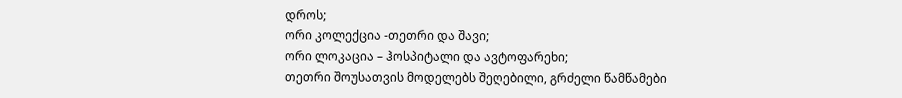დროს;
ორი კოლექცია -თეთრი და შავი;
ორი ლოკაცია – ჰოსპიტალი და ავტოფარეხი;
თეთრი შოუსათვის მოდელებს შეღებილი, გრძელი წამწამები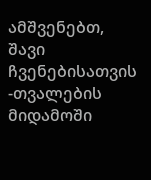ამშვენებთ, შავი ჩვენებისათვის -თვალების მიდამოში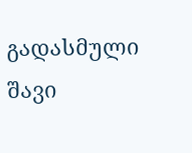გადასმული შავი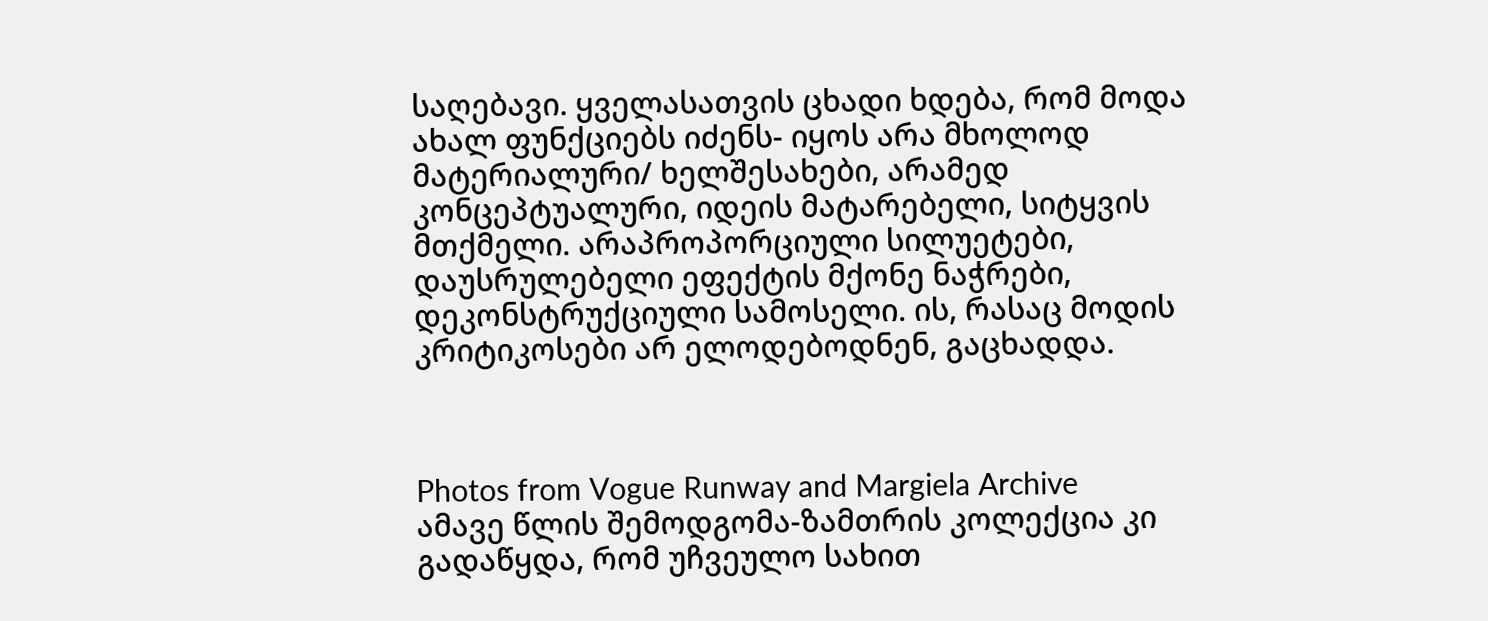საღებავი. ყველასათვის ცხადი ხდება, რომ მოდა ახალ ფუნქციებს იძენს- იყოს არა მხოლოდ მატერიალური/ ხელშესახები, არამედ კონცეპტუალური, იდეის მატარებელი, სიტყვის მთქმელი. არაპროპორციული სილუეტები, დაუსრულებელი ეფექტის მქონე ნაჭრები, დეკონსტრუქციული სამოსელი. ის, რასაც მოდის კრიტიკოსები არ ელოდებოდნენ, გაცხადდა.



Photos from Vogue Runway and Margiela Archive
ამავე წლის შემოდგომა-ზამთრის კოლექცია კი გადაწყდა, რომ უჩვეულო სახით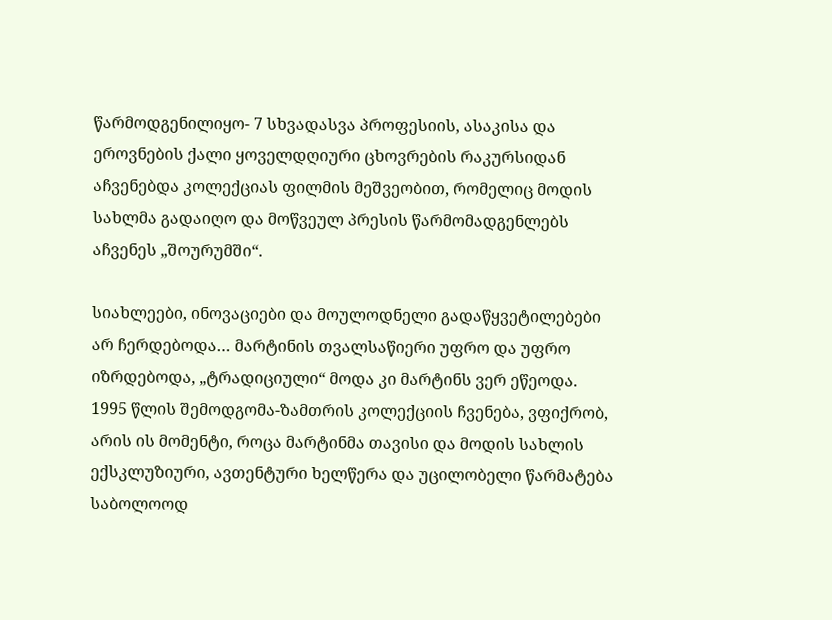წარმოდგენილიყო- 7 სხვადასვა პროფესიის, ასაკისა და ეროვნების ქალი ყოველდღიური ცხოვრების რაკურსიდან აჩვენებდა კოლექციას ფილმის მეშვეობით, რომელიც მოდის სახლმა გადაიღო და მოწვეულ პრესის წარმომადგენლებს აჩვენეს „შოურუმში“.

სიახლეები, ინოვაციები და მოულოდნელი გადაწყვეტილებები არ ჩერდებოდა… მარტინის თვალსაწიერი უფრო და უფრო იზრდებოდა, „ტრადიციული“ მოდა კი მარტინს ვერ ეწეოდა.
1995 წლის შემოდგომა-ზამთრის კოლექციის ჩვენება, ვფიქრობ, არის ის მომენტი, როცა მარტინმა თავისი და მოდის სახლის ექსკლუზიური, ავთენტური ხელწერა და უცილობელი წარმატება საბოლოოდ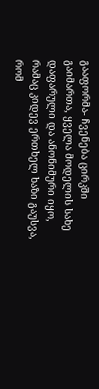გააფორმა- ჩვენება ცირკში გაიმართა, ყველა მოდელის სახე დაფარული და ანონიმური იყო, რამაც კიდევ ერთხელ ხაზი გაუსვა, რომ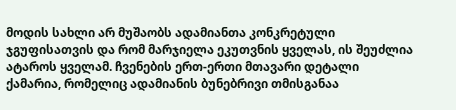მოდის სახლი არ მუშაობს ადამიანთა კონკრეტული ჯგუფისათვის და რომ მარჯიელა ეკუთვნის ყველას, ის შეუძლია ატაროს ყველამ. ჩვენების ერთ-ერთი მთავარი დეტალი ქამარია, რომელიც ადამიანის ბუნებრივი თმისგანაა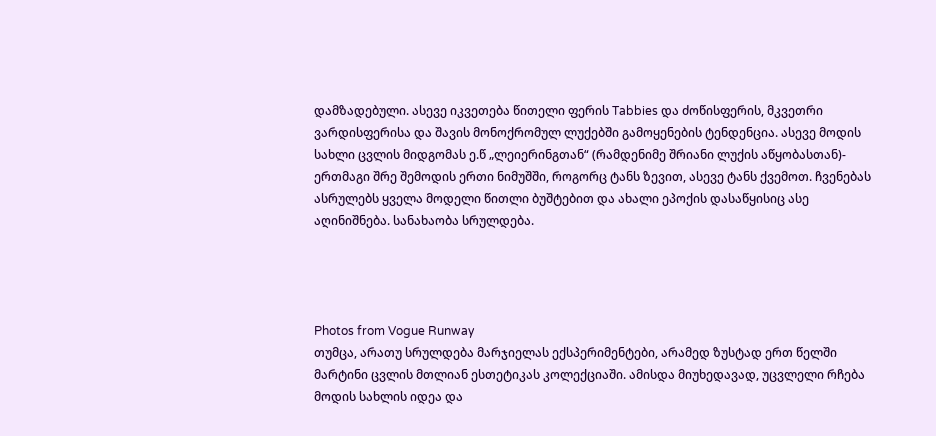დამზადებული. ასევე იკვეთება წითელი ფერის Tabbies და ძოწისფერის, მკვეთრი ვარდისფერისა და შავის მონოქრომულ ლუქებში გამოყენების ტენდენცია. ასევე მოდის სახლი ცვლის მიდგომას ე.წ „ლეიერინგთან“ (რამდენიმე შრიანი ლუქის აწყობასთან)- ერთმაგი შრე შემოდის ერთი ნიმუშში, როგორც ტანს ზევით, ასევე ტანს ქვემოთ. ჩვენებას ასრულებს ყველა მოდელი წითლი ბუშტებით და ახალი ეპოქის დასაწყისიც ასე აღინიშნება. სანახაობა სრულდება.




Photos from Vogue Runway
თუმცა, არათუ სრულდება მარჯიელას ექსპერიმენტები, არამედ ზუსტად ერთ წელში მარტინი ცვლის მთლიან ესთეტიკას კოლექციაში. ამისდა მიუხედავად, უცვლელი რჩება მოდის სახლის იდეა და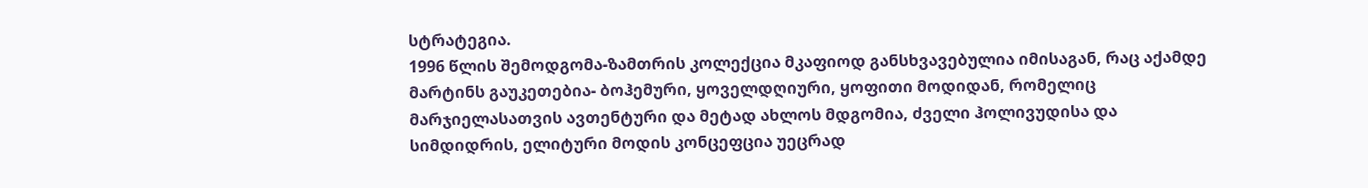სტრატეგია.
1996 წლის შემოდგომა-ზამთრის კოლექცია მკაფიოდ განსხვავებულია იმისაგან, რაც აქამდე მარტინს გაუკეთებია- ბოჰემური, ყოველდღიური, ყოფითი მოდიდან, რომელიც მარჯიელასათვის ავთენტური და მეტად ახლოს მდგომია, ძველი ჰოლივუდისა და სიმდიდრის, ელიტური მოდის კონცეფცია უეცრად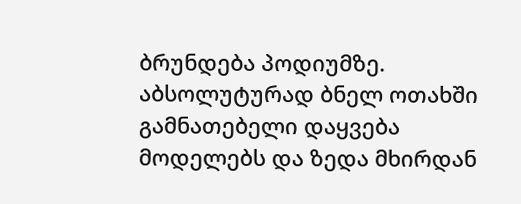ბრუნდება პოდიუმზე.
აბსოლუტურად ბნელ ოთახში გამნათებელი დაყვება მოდელებს და ზედა მხირდან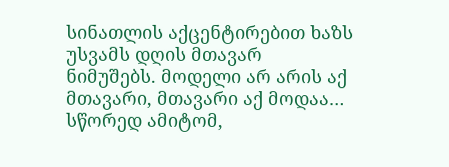სინათლის აქცენტირებით ხაზს უსვამს დღის მთავარ ნიმუშებს. მოდელი არ არის აქ მთავარი, მთავარი აქ მოდაა… სწორედ ამიტომ,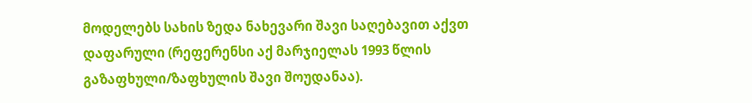მოდელებს სახის ზედა ნახევარი შავი საღებავით აქვთ დაფარული (რეფერენსი აქ მარჯიელას 1993 წლის გაზაფხული/ზაფხულის შავი შოუდანაა).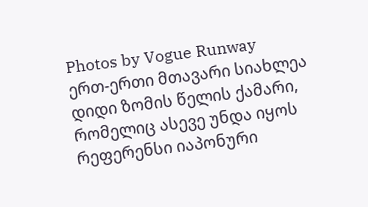Photos by Vogue Runway
ერთ-ერთი მთავარი სიახლეა დიდი ზომის წელის ქამარი, რომელიც ასევე უნდა იყოს რეფერენსი იაპონური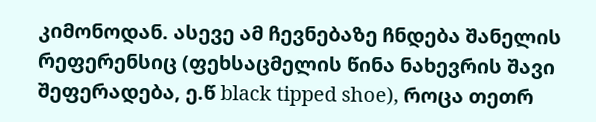კიმონოდან. ასევე ამ ჩევნებაზე ჩნდება შანელის რეფერენსიც (ფეხსაცმელის წინა ნახევრის შავი შეფერადება, ე.წ black tipped shoe), როცა თეთრ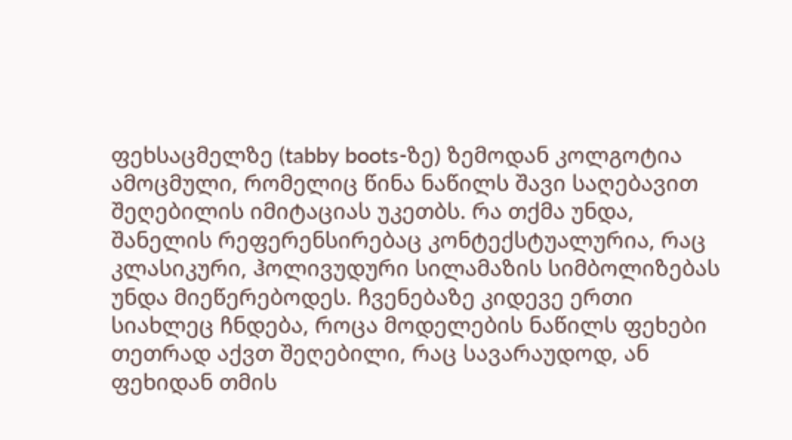ფეხსაცმელზე (tabby boots-ზე) ზემოდან კოლგოტია ამოცმული, რომელიც წინა ნაწილს შავი საღებავით შეღებილის იმიტაციას უკეთბს. რა თქმა უნდა, შანელის რეფერენსირებაც კონტექსტუალურია, რაც კლასიკური, ჰოლივუდური სილამაზის სიმბოლიზებას უნდა მიეწერებოდეს. ჩვენებაზე კიდევე ერთი სიახლეც ჩნდება, როცა მოდელების ნაწილს ფეხები თეთრად აქვთ შეღებილი, რაც სავარაუდოდ, ან ფეხიდან თმის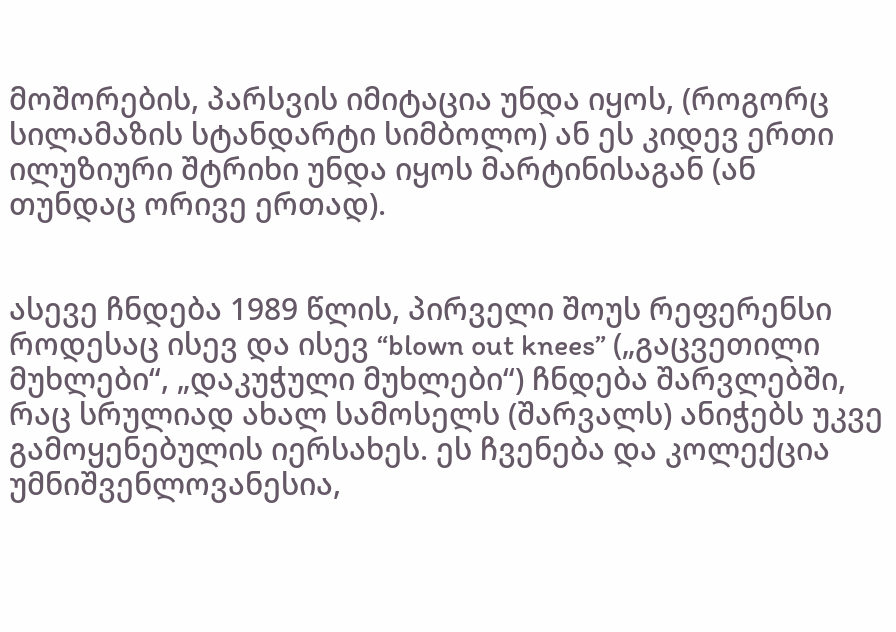მოშორების, პარსვის იმიტაცია უნდა იყოს, (როგორც სილამაზის სტანდარტი სიმბოლო) ან ეს კიდევ ერთი ილუზიური შტრიხი უნდა იყოს მარტინისაგან (ან თუნდაც ორივე ერთად).


ასევე ჩნდება 1989 წლის, პირველი შოუს რეფერენსი როდესაც ისევ და ისევ “blown out knees” („გაცვეთილი მუხლები“, „დაკუჭული მუხლები“) ჩნდება შარვლებში, რაც სრულიად ახალ სამოსელს (შარვალს) ანიჭებს უკვე გამოყენებულის იერსახეს. ეს ჩვენება და კოლექცია უმნიშვენლოვანესია,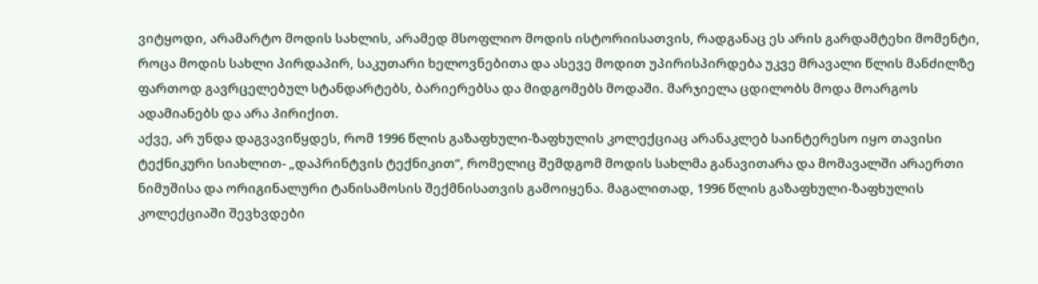ვიტყოდი, არამარტო მოდის სახლის, არამედ მსოფლიო მოდის ისტორიისათვის, რადგანაც ეს არის გარდამტეხი მომენტი, როცა მოდის სახლი პირდაპირ, საკუთარი ხელოვნებითა და ასევე მოდით უპირისპირდება უკვე მრავალი წლის მანძილზე ფართოდ გავრცელებულ სტანდარტებს, ბარიერებსა და მიდგომებს მოდაში. მარჯიელა ცდილობს მოდა მოარგოს ადამიანებს და არა პირიქით.
აქვე, არ უნდა დაგვავიწყდეს, რომ 1996 წლის გაზაფხული-ზაფხულის კოლექციაც არანაკლებ საინტერესო იყო თავისი ტექნიკური სიახლით- „დაპრინტვის ტექნიკით“, რომელიც შემდგომ მოდის სახლმა განავითარა და მომავალში არაერთი ნიმუშისა და ორიგინალური ტანისამოსის შექმნისათვის გამოიყენა. მაგალითად, 1996 წლის გაზაფხული-ზაფხულის კოლექციაში შევხვდები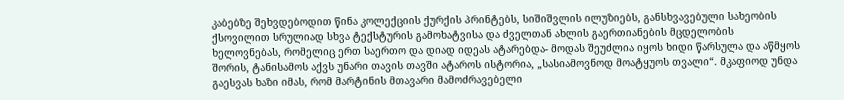კაბებზე შეხვდებოდით წინა კოლექციის ქურქის პრინტებს, სიშიშვლის ილუზიებს, განსხვავებული სახეობის ქსოვილით სრულიად სხვა ტექსტურის გამოხატვისა და ძველთან ახლის გაერთიანების მცდელობის ხელოვნებას, რომელიც ერთ საერთო და დიად იდეას ატარებდა- მოდას შეუძლია იყოს ხიდი წარსულა და აწმყოს შორის, ტანისამოს აქვს უნარი თავის თავში ატაროს ისტორია, „სასიამოვნოდ მოატყუოს თვალი“. მკაფიოდ უნდა გაესვას ხაზი იმას, რომ მარტინის მთავარი მამოძრავებელი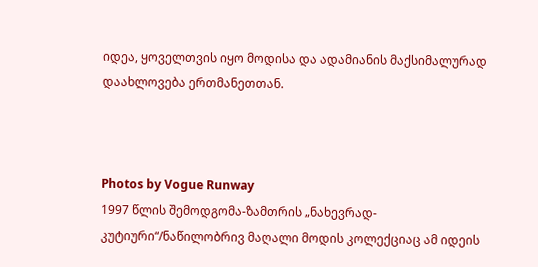იდეა, ყოველთვის იყო მოდისა და ადამიანის მაქსიმალურად დაახლოვება ერთმანეთთან.



Photos by Vogue Runway
1997 წლის შემოდგომა-ზამთრის „ნახევრად-კუტიური“/ნაწილობრივ მაღალი მოდის კოლექციაც ამ იდეის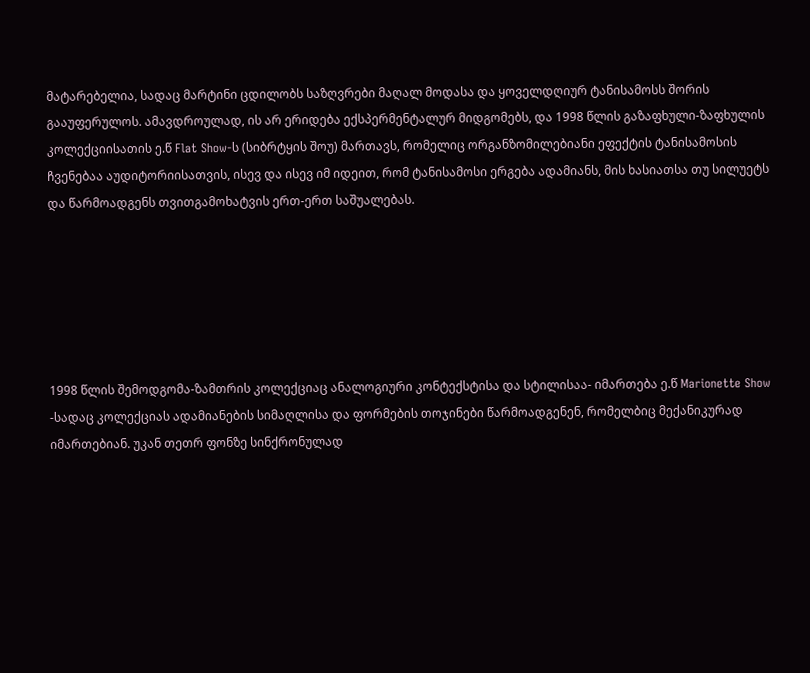მატარებელია, სადაც მარტინი ცდილობს საზღვრები მაღალ მოდასა და ყოველდღიურ ტანისამოსს შორის გააუფერულოს. ამავდროულად, ის არ ერიდება ექსპერმენტალურ მიდგომებს, და 1998 წლის გაზაფხული-ზაფხულის კოლექციისათის ე.წ Flat Show-ს (სიბრტყის შოუ) მართავს, რომელიც ორგანზომილებიანი ეფექტის ტანისამოსის ჩვენებაა აუდიტორიისათვის, ისევ და ისევ იმ იდეით, რომ ტანისამოსი ერგება ადამიანს, მის ხასიათსა თუ სილუეტს და წარმოადგენს თვითგამოხატვის ერთ-ერთ საშუალებას.






1998 წლის შემოდგომა-ზამთრის კოლექციაც ანალოგიური კონტექსტისა და სტილისაა- იმართება ე.წ Marionette Show -სადაც კოლექციას ადამიანების სიმაღლისა და ფორმების თოჯინები წარმოადგენენ, რომელბიც მექანიკურად იმართებიან. უკან თეთრ ფონზე სინქრონულად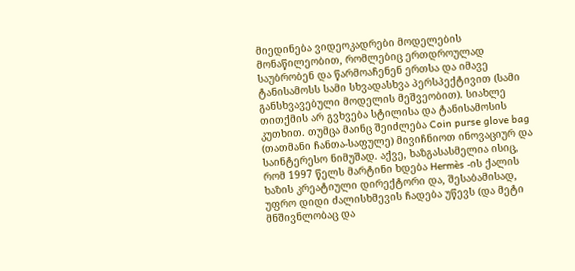მიედინება ვიდეოკადრები მოდელების მონაწილეობით, რომლებიც ერთდროულად საუბრობენ და წარმოაჩენენ ერთსა და იმავე ტანისამოსს სამი სხვადასხვა პერსპექტივით (სამი განსხვავებული მოდელის მეშვეობით). სიახლე თითქმის არ გვხვება სტილისა და ტანისამოსის კუთხით. თუმცა მაინც შეიძლება Coin purse glove bag (თათმანი ჩანთა-საფულე) მივიჩნიოთ ინოვაციურ და საინტერესო ნიმუშად. აქვე, ხაზგასასმელია ისიც, რომ 1997 წელს მარტინი ხდება Hermès -ის ქალის ხაზის კრეატიული დირექტორი და, შესაბამისად, უფრო დიდი ძალისხმევის ჩადება უწევს (და მეტი მნშივნლობაც და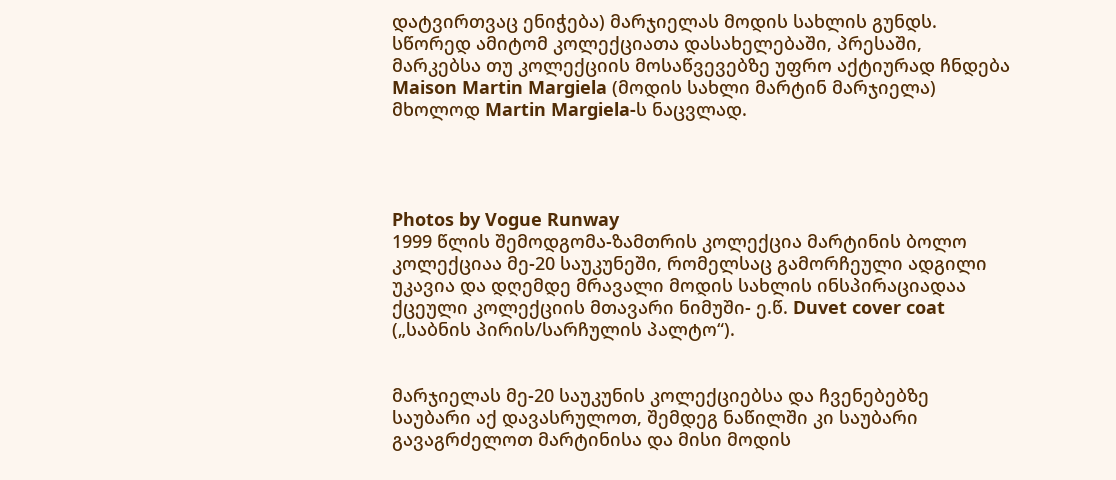დატვირთვაც ენიჭება) მარჯიელას მოდის სახლის გუნდს. სწორედ ამიტომ კოლექციათა დასახელებაში, პრესაში, მარკებსა თუ კოლექციის მოსაწვევებზე უფრო აქტიურად ჩნდება Maison Martin Margiela (მოდის სახლი მარტინ მარჯიელა) მხოლოდ Martin Margiela-ს ნაცვლად.




Photos by Vogue Runway
1999 წლის შემოდგომა-ზამთრის კოლექცია მარტინის ბოლო კოლექციაა მე-20 საუკუნეში, რომელსაც გამორჩეული ადგილი უკავია და დღემდე მრავალი მოდის სახლის ინსპირაციადაა ქცეული კოლექციის მთავარი ნიმუში- ე.წ. Duvet cover coat („საბნის პირის/სარჩულის პალტო“).


მარჯიელას მე-20 საუკუნის კოლექციებსა და ჩვენებებზე საუბარი აქ დავასრულოთ, შემდეგ ნაწილში კი საუბარი გავაგრძელოთ მარტინისა და მისი მოდის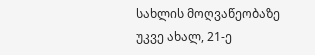სახლის მოღვაწეობაზე უკვე ახალ, 21-ე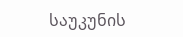საუკუნის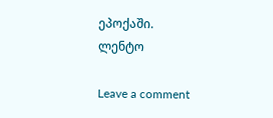ეპოქაში.
ლენტო

Leave a comment